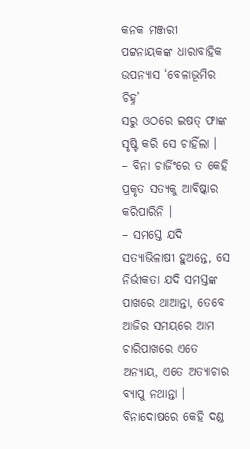କନକ ମଞ୍ଜରୀ ପଟ୍ଟନାୟକଙ୍କ ଧାରାବାହିକ ଉପନ୍ୟାସ ‘ବେଳାଭୂମିର ଚିହ୍ନ’
ସରୁ ଓଠରେ ଇଷତ୍ ଫାଙ୍କ ସୃଷ୍ଟି କରି ସେ ଚାହିଁଲା ।
– ବିନା ଚାର୍ଜିଂରେ ତ କେହି ପ୍ରକୃତ ସତ୍ୟକୁ ଆବିଷ୍କାର କରିପାରିନି ।
– ସମସ୍ତେ ଯଦି ସତ୍ୟାଭିଳାଷୀ ହୁଅନ୍ତେ, ସେ ନିର୍ଭୀକତା ଯଦି ସମସ୍ତଙ୍କ ପାଖରେ ଥାଆନ୍ତା, ତେବେ ଆଜିର ସମୟରେ ଆମ ଚାରିପାଖରେ ଏତେ ଅନ୍ୟାୟ, ଏତେ ଅତ୍ୟାଚାର ବ୍ୟାପୁ ନଥାନ୍ତା । ବିନାଦୋଷରେ କେହି ଦଣ୍ଡ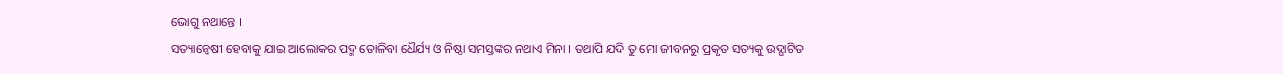ଭୋଗୁ ନଥାନ୍ତେ ।
ସତ୍ୟାନ୍ୱେଷୀ ହେବାକୁ ଯାଇ ଆଲୋକର ପଦ୍ମ ତୋଳିବା ଧୈର୍ଯ୍ୟ ଓ ନିଷ୍ଠା ସମସ୍ତଙ୍କର ନଥାଏ ମିନା । ତଥାପି ଯଦି ତୁ ମୋ ଜୀବନରୁ ପ୍ରକୃତ ସତ୍ୟକୁ ଉଦ୍ଘାଟିତ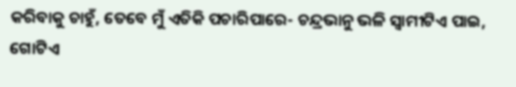କରିବାକୁ ଚାହୁଁ, ତେବେ ମୁଁ ଏତିକି ପଚାରିପାରେ- ଚନ୍ଦ୍ରଭାନୁ ଭଳି ସ୍ୱାମୀଟିଏ ପାଇ, ଗୋଟିଏ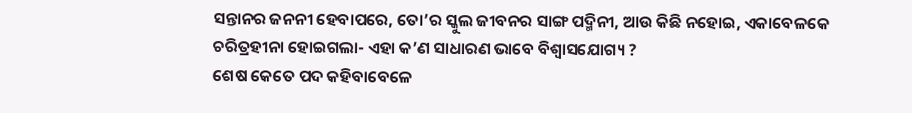ସନ୍ତାନର ଜନନୀ ହେବାପରେ, ତୋ’ର ସ୍କୁଲ ଜୀବନର ସାଙ୍ଗ ପଦ୍ମିନୀ, ଆଉ କିଛି ନହୋଇ, ଏକାବେଳକେ ଚରିତ୍ରହୀନା ହୋଇଗଲା- ଏହା କ’ଣ ସାଧାରଣ ଭାବେ ବିଶ୍ୱାସଯୋଗ୍ୟ ?
ଶେଷ କେତେ ପଦ କହିବାବେଳେ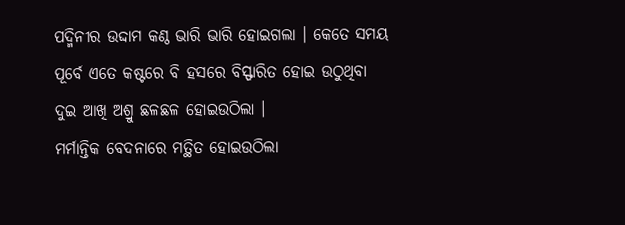ପଦ୍ମିନୀର ଉଦ୍ଦାମ କଣ୍ଠ ଭାରି ଭାରି ହୋଇଗଲା । କେତେ ସମୟ ପୂର୍ବେ ଏତେ କଷ୍ଟରେ ବି ହସରେ ବିସ୍ଫାରିତ ହୋଇ ଉଠୁଥିବା ଦୁଇ ଆଖି ଅଶ୍ରୁ ଛଳଛଳ ହୋଇଉଠିଲା ।
ମର୍ମାନ୍ତିକ ବେଦନାରେ ମତ୍ଥିତ ହୋଇଉଠିଲା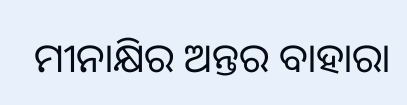ମୀନାକ୍ଷିର ଅନ୍ତର ବାହାରା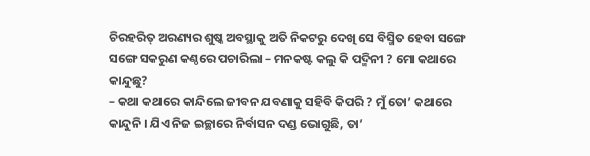ଚିରହରିତ୍ ଅରଣ୍ୟର ଶୁଷ୍କ ଅବସ୍ଥାକୁ ଅତି ନିକଟରୁ ଦେଖି ସେ ବିସ୍ମିତ ହେବା ସଙ୍ଗେ ସଙ୍ଗେ ସକରୁଣ କଣ୍ଠରେ ପଚାରିଲା – ମନକଷ୍ଟ କଲୁ କି ପଦ୍ମିନୀ ? ମୋ କଥାରେ କାନ୍ଦୁଛୁ?
– କଥା କଥାରେ କାନ୍ଦିଲେ ଜୀବନ ଯବଣାକୁ ସହିବି କିପରି ? ମୁଁ ତୋ’ କଥାରେ କାନ୍ଦୁନି । ଯିଏ ନିଜ ଇଚ୍ଛାରେ ନିର୍ବାସନ ଦଣ୍ଡ ଭୋଗୁଛି, ତା’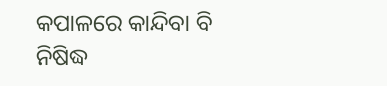କପାଳରେ କାନ୍ଦିବା ବି ନିଷିଦ୍ଧ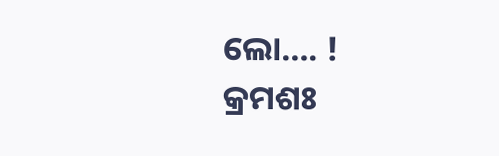ଲୋ…. !
କ୍ରମଶଃ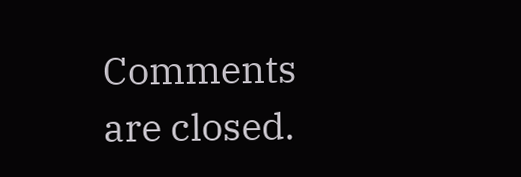Comments are closed.